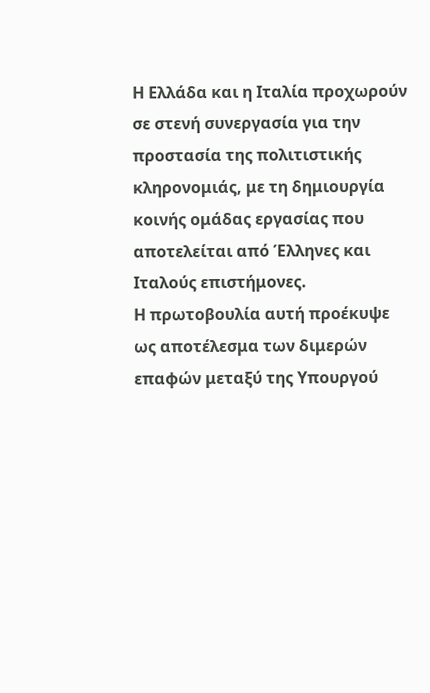Η Ελλάδα και η Ιταλία προχωρούν σε στενή συνεργασία για την προστασία της πολιτιστικής κληρονομιάς, με τη δημιουργία κοινής ομάδας εργασίας που αποτελείται από Έλληνες και Ιταλούς επιστήμονες.
Η πρωτοβουλία αυτή προέκυψε ως αποτέλεσμα των διμερών επαφών μεταξύ της Υπουργού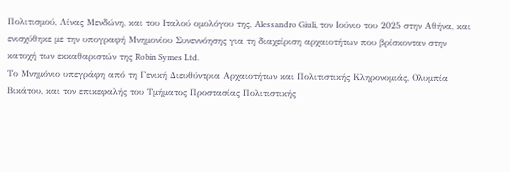Πολιτισμού, Λίνας Μενδώνη, και του Ιταλού ομολόγου της, Alessandro Giuli, τον Ιούνιο του 2025 στην Αθήνα, και ενισχύθηκε με την υπογραφή Μνημονίου Συνεννόησης για τη διαχείριση αρχαιοτήτων που βρίσκονταν στην κατοχή των εκκαθαριστών της Robin Symes Ltd.
Το Μνημόνιο υπεγράφη από τη Γενική Διευθύντρια Αρχαιοτήτων και Πολιτιστικής Κληρονομιάς, Ολυμπία Βικάτου, και τον επικεφαλής του Τμήματος Προστασίας Πολιτιστικής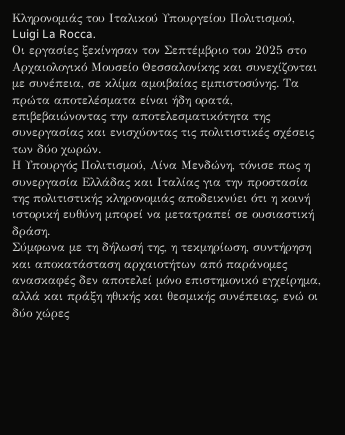Κληρονομιάς του Ιταλικού Υπουργείου Πολιτισμού, Luigi La Rocca.
Οι εργασίες ξεκίνησαν τον Σεπτέμβριο του 2025 στο Αρχαιολογικό Μουσείο Θεσσαλονίκης και συνεχίζονται με συνέπεια, σε κλίμα αμοιβαίας εμπιστοσύνης. Τα πρώτα αποτελέσματα είναι ήδη ορατά, επιβεβαιώνοντας την αποτελεσματικότητα της συνεργασίας και ενισχύοντας τις πολιτιστικές σχέσεις των δύο χωρών.
Η Υπουργός Πολιτισμού, Λίνα Μενδώνη, τόνισε πως η συνεργασία Ελλάδας και Ιταλίας για την προστασία της πολιτιστικής κληρονομιάς αποδεικνύει ότι η κοινή ιστορική ευθύνη μπορεί να μετατραπεί σε ουσιαστική δράση.
Σύμφωνα με τη δήλωσή της, η τεκμηρίωση, συντήρηση και αποκατάσταση αρχαιοτήτων από παράνομες ανασκαφές δεν αποτελεί μόνο επιστημονικό εγχείρημα, αλλά και πράξη ηθικής και θεσμικής συνέπειας, ενώ οι δύο χώρες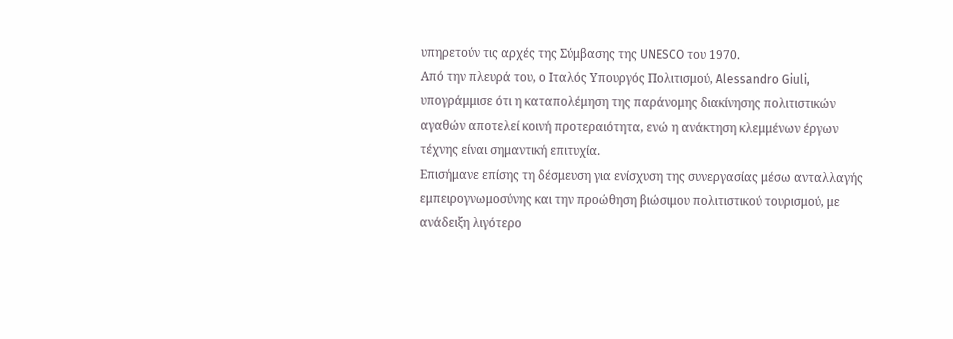υπηρετούν τις αρχές της Σύμβασης της UNESCO του 1970.
Από την πλευρά του, ο Ιταλός Υπουργός Πολιτισμού, Alessandro Giuli, υπογράμμισε ότι η καταπολέμηση της παράνομης διακίνησης πολιτιστικών αγαθών αποτελεί κοινή προτεραιότητα, ενώ η ανάκτηση κλεμμένων έργων τέχνης είναι σημαντική επιτυχία.
Επισήμανε επίσης τη δέσμευση για ενίσχυση της συνεργασίας μέσω ανταλλαγής εμπειρογνωμοσύνης και την προώθηση βιώσιμου πολιτιστικού τουρισμού, με ανάδειξη λιγότερο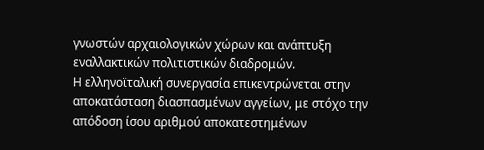γνωστών αρχαιολογικών χώρων και ανάπτυξη εναλλακτικών πολιτιστικών διαδρομών.
Η ελληνοϊταλική συνεργασία επικεντρώνεται στην αποκατάσταση διασπασμένων αγγείων, με στόχο την απόδοση ίσου αριθμού αποκατεστημένων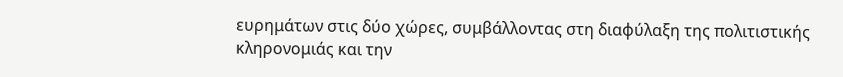ευρημάτων στις δύο χώρες, συμβάλλοντας στη διαφύλαξη της πολιτιστικής κληρονομιάς και την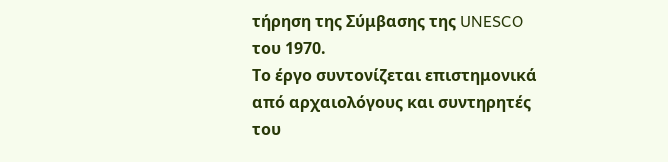τήρηση της Σύμβασης της UNESCO του 1970.
Το έργο συντονίζεται επιστημονικά από αρχαιολόγους και συντηρητές του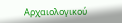Αρχαιολογικού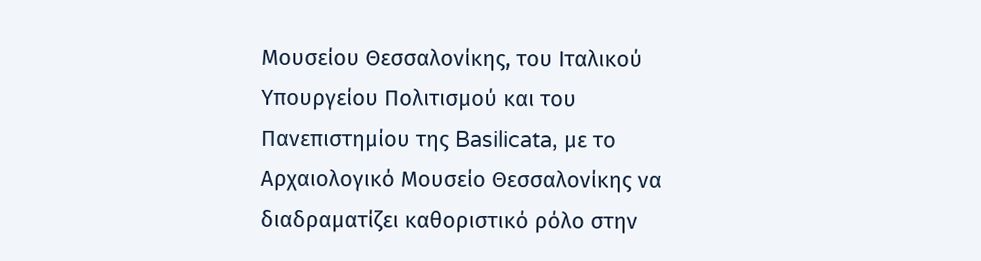Μουσείου Θεσσαλονίκης, του Ιταλικού Υπουργείου Πολιτισμού και του Πανεπιστημίου της Basilicata, με το Αρχαιολογικό Μουσείο Θεσσαλονίκης να διαδραματίζει καθοριστικό ρόλο στην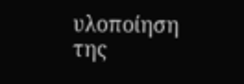υλοποίηση της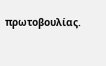πρωτοβουλίας.